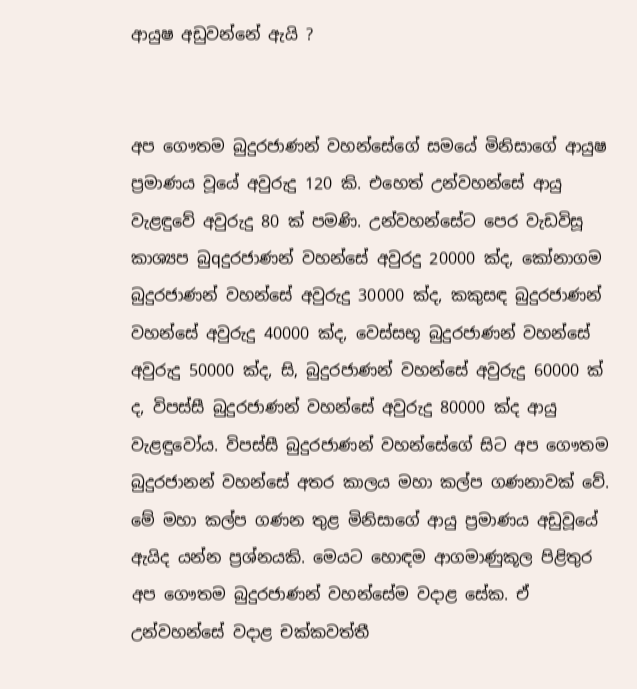ආයුෂ අඩුවන්නේ ඇයි ?


අප ගෞතම බුදුරජාණන් වහන්සේගේ සමයේ මිනිසාගේ ආයුෂ ප්‍රමාණය වූයේ අවුරුදු 120 කි. එහෙත් උන්වහන්සේ ආයු වැළඳුවේ අවුරුදු 80 ක්‌ පමණි. උන්වහන්සේට පෙර වැඩවිසූ කාශ්‍යප බුqදුරජාණන් වහන්සේ අවුරදු 20000 ක්‌ද, කෝනාගම බුදුරජාණන් වහන්සේ අවුරුදු 30000 ක්‌ද, කකුසඳ බුදුරජාණන් වහන්සේ අවුරුදු 40000 ක්‌ද, වෙස්‌සභූ බුදුරජාණන් වහන්සේ අවුරුදු 50000 ක්‌ද, සි‚ බුදුරජාණන් වහන්සේ අවුරුදු 60000 ක්‌ ද, විපස්‌සී බුදුරජාණන් වහන්සේ අවුරුදු 80000 ක්‌ද ආයු වැළඳුවෝය. විපස්‌සී බුදුරජාණන් වහන්සේගේ සිට අප ගෞතම බුදුරජානන් වහන්සේ අතර කාලය මහා කල්ප ගණනාවක්‌ වේ. මේ මහා කල්ප ගණන තුළ මිනිසාගේ ආයු ප්‍රමාණය අඩුවූයේ ඇයිද යන්න ප්‍රශ්නයකි. මෙයට හොඳම ආගමාණුකූල පිළිතුර අප ගෞතම බුදුරජාණන් වහන්සේම වදාළ සේක. ඒ උන්වහන්සේ වදාළ චක්‌කවත්තී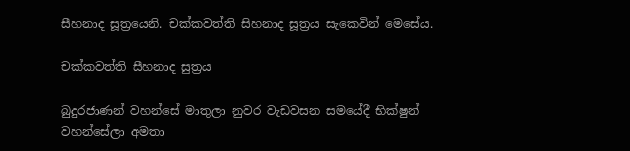සීහනාද සූත්‍රයෙනි. චක්‌කවත්ති සිහනාද සූත්‍රය සැකෙවින් මෙසේය.

චක්‌කවත්ති සීහනාද සුත්‍රය

බුදුරජාණන් වහන්සේ මාතුලා නුවර වැඩවසන සමයේදී භික්‌ෂුන් වහන්සේලා අමතා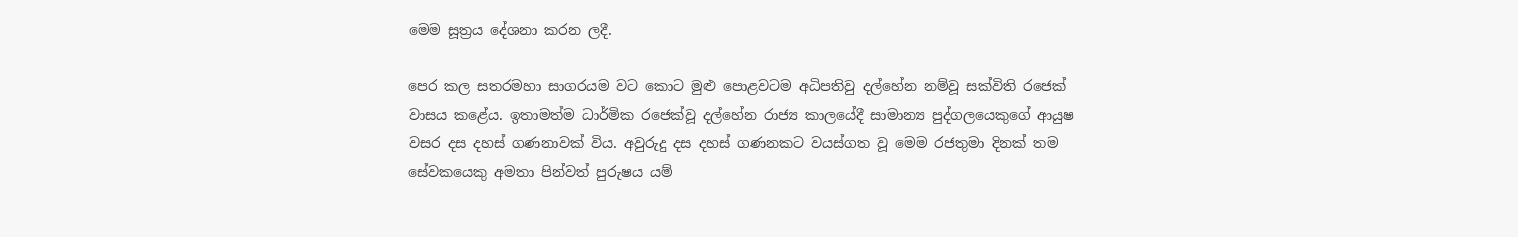මෙම සූත්‍රය දේශනා කරන ලදී.

පෙර කල සතරමහා සාගරයම වට කොට මුළු පොළවටම අධිපතිවු දල්හේන නම්වූ සක්‌විති රජෙක්‌ වාසය කළේය. ඉතාමත්ම ධාර්මික රජෙක්‌වූ දල්හේන රාජ්‍ය කාලයේදී සාමාන්‍ය පුද්ගලයෙකුගේ ආයුෂ වසර දස දහස්‌ ගණනාවක්‌ විය. අවුරුදු දස දහස්‌ ගණනකට වයස්‌ගත වූ මෙම රජතුමා දිනක්‌ තම සේවකයෙකු අමතා පින්වත් පුරුෂය යම්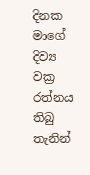දිනක මාගේ දිව්‍ය වක්‍ර රත්නය තිබු තැනින්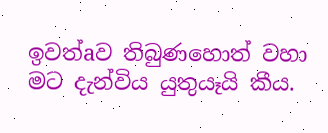ඉවත්aව තිබුණහොත් වහා මට දැන්විය යුතුයෑයි කීය.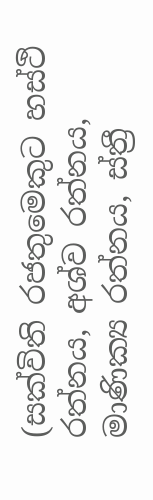(සක්‌විති රජතුමෙකුට හස්‌ථි රත්නය, අශ්ව රත්නය, මාණික්‍ය රත්නය, ස්‌ත්‍රී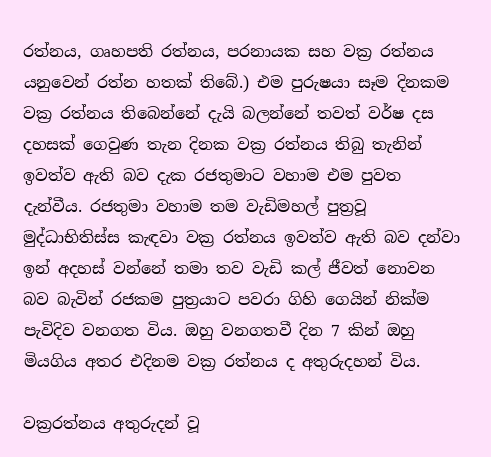රත්නය, ගෘහපති රත්නය, පරනායක සහ වක්‍ර රත්නය යනුවෙන් රත්න හතක්‌ තිබේ.) එම පුරුෂයා සෑම දිනකම වක්‍ර රත්නය තිබෙන්නේ දැයි බලන්නේ තවත් වර්ෂ දස දහසක්‌ ගෙවුණ තැන දිනක වක්‍ර රත්නය තිබු තැනින් ඉවත්ව ඇති බව දැක රජතුමාට වහාම එම පුවත දැන්වීය. රජතුමා වහාම තම වැඩිමහල් පුත්‍රවූ මුද්ධාභිතිස්‌ස කැඳවා වක්‍ර රත්නය ඉවත්ව ඇති බව දන්වා ඉන් අදහස්‌ වන්නේ තමා තව වැඩි කල් ජීවත් නොවන බව බැවින් රජකම පුත්‍රයාට පවරා ගිහි ගෙයින් නික්‌ම පැවිදිව වනගත විය. ඔහු වනගතවී දින 7 කින් ඔහු මියගිය අතර එදිනම වක්‍ර රත්නය ද අතුරුදහන් විය.

වක්‍රරත්නය අතුරුදන් වූ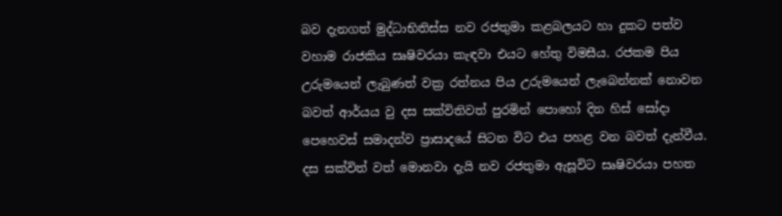බව දැනගත් මුද්ධාභිතිස්‌ස නව රජතුමා කළබලයට හා දුකට පත්ව වහාම රාජකිය සෘෂිවරයා කැඳවා එයට හේතු විමසීය. රජකම පිය උරුමයෙන් ලැබුණත් වක්‍ර රත්නය පිය උරුමයෙන් ලැබෙන්නක්‌ නොවන බවත් ආර්යය වු දස සක්‌විතිවත් පුරමින් පොහෝ දින හිස්‌ සෝදා පෙහෙවස්‌ සමාදන්ව ප්‍රාසාදයේ සිටන විට එය පහළ වන බවත් දැන්වීය. දස සක්‌විත් වත් මොනවා දැයි නව රජතුමා ඇසූවිට සෘෂිවරයා පහත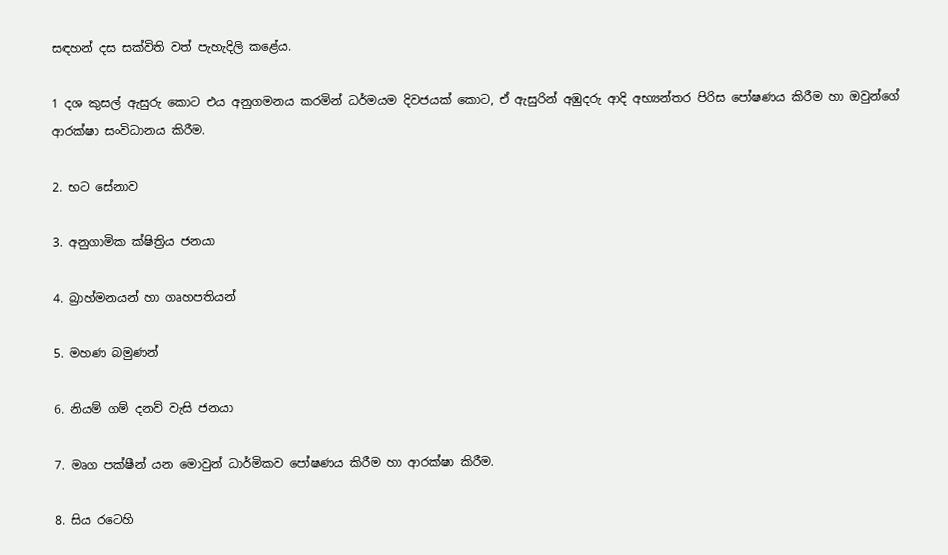සඳහන් දස සක්‌විති වත් පැහැදිලි කළේය.

1 දශ කුසල් ඇසුරු කොට එය අනුගමනය කරමින් ධර්මයම දිවජයක්‌ කොට, ඒ ඇසුරින් අඹුදරු ආදි අභ්‍යන්තර පිරිස පෝෂණය කිරීම හා ඔවුන්ගේ ආරක්‌ෂා සංවිධානය කිරීම.

2. භට සේනාව

3. අනුගාමික ක්‌ෂිත්‍රිය ජනයා

4. බ්‍රාහ්මනයන් හා ගෘහපතියන්

5. මහණ බමුණන්

6. නියම් ගම් දනව් වැසි ජනයා

7. මෘග පක්‌ෂීන් යන මොවුන් ධාර්මිකව පෝෂණය කිරීම හා ආරක්‌ෂා කිරීම.

8. සිය රටෙහි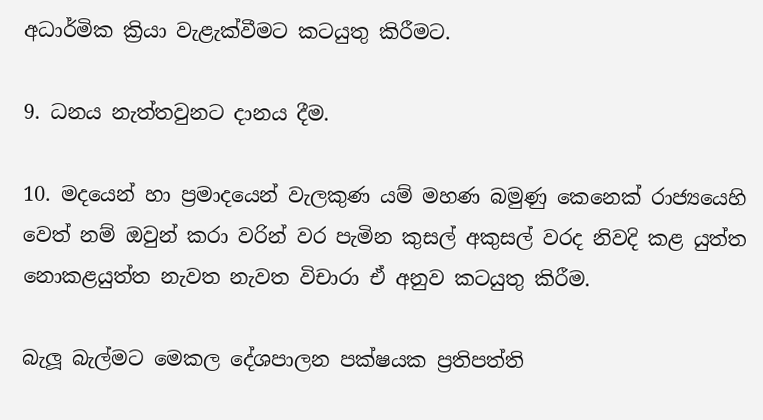අධාර්මික ක්‍රියා වැළැක්‌වීමට කටයුතු කිරීමට.

9. ධනය නැත්තවුනට දානය දීම.

10. මදයෙන් හා ප්‍රමාදයෙන් වැලකුණ යම් මහණ බමුණු කෙනෙක්‌ රාජ්‍යයෙහි වෙත් නම් ඔවුන් කරා වරින් වර පැමින කුසල් අකුසල් වරද නිවදි කළ යුත්ත නොකළයුත්ත නැවත නැවත විචාරා ඒ අනුව කටයුතු කිරීම.

බැලූ බැල්මට මෙකල දේශපාලන පක්‌ෂයක ප්‍රතිපත්ති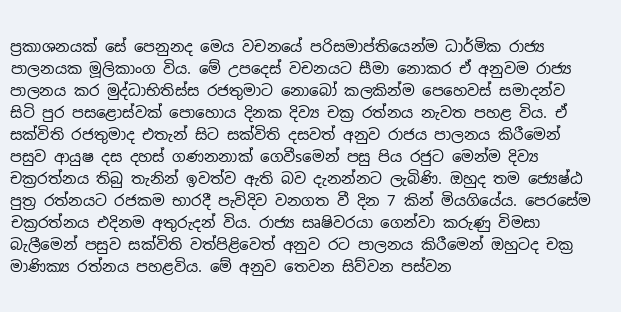ප්‍රකාශනයක්‌ සේ පෙනුනද මෙය වචනයේ පරිසමාප්තියෙන්ම ධාර්මික රාජ්‍ය පාලනයක මූලිකාංග විය. මේ උපදෙස්‌ වචනයට සීමා නොකර ඒ අනුවම රාජ්‍ය පාලනය කර මුද්ධාභිතිස්‌ස රජතුමාට නොබෝ කලකින්ම පෙහෙවස්‌ සමාදන්ව සිටි පුර පසළොස්‌වක්‌ පොහොය දිනක දිව්‍ය චක්‍ර රත්නය නැවත පහළ විය. ඒ සක්‌විති රජතුමාද එතැන් සිට සක්‌විති දසවත් අනුව රාජය පාලනය කිරීමෙන් පසුව ආයුෂ දස දහස්‌ ගණනනාක්‌ ගෙවීsමෙන් පසු පිය රජුට මෙන්ම දිව්‍ය චක්‍රරත්නය තිබු තැනින් ඉවත්ව ඇති බව දැනන්නට ලැබිණි. ඔහුද තම ජ්‍යෙෂ්ඨ පුත්‍ර රත්නයට රජකම භාරදී පැවිදිව වනගත වී දින 7 කින් මියගියේය. පෙරසේම චක්‍රරත්නය එදිනම අතුරුදන් විය. රාජ්‍ය සෘෂිවරයා ගෙන්වා කරුණු විමසා බැලීමෙන් පසුව සක්‌විති වත්පිළිවෙත් අනුව රට පාලනය කිරීමෙන් ඔහුටද චක්‍ර මාණික්‍ය රත්නය පහළවිය. මේ අනුව තෙවන සිව්වන පස්‌වන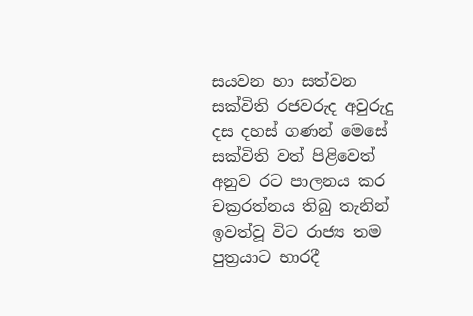සයවන හා සත්වන සක්‌විති රජවරුද අවුරුදු දස දහස්‌ ගණන් මෙසේ සක්‌විති වත් පිළිවෙත් අනුව රට පාලනය කර චක්‍රරත්නය තිබු තැනින් ඉවත්වූ විට රාජ්‍ය තම පුත්‍රයාට භාරදී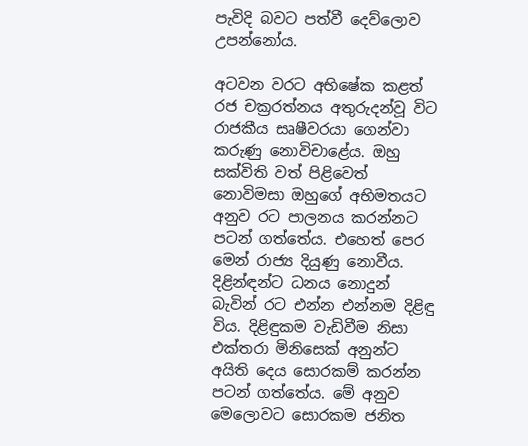පැවිදි බවට පත්වී දෙව්ලොව උපන්නෝය.

අටවන වරට අභිෂේක කළත් රජ චක්‍රරත්නය අතුරුදන්වූ විට රාජකීය සෘෂීවරයා ගෙන්වා කරුණු නොවිචාළේය. ඔහු සක්‌විති වත් පිළිවෙත් නොවිමසා ඔහුගේ අභිමතයට අනුව රට පාලනය කරන්නට පටන් ගත්තේය. එහෙත් පෙර මෙන් රාජ්‍ය දියුණු නොවීය. දිළින්ඳන්ට ධනය නොදුන් බැවින් රට එන්න එන්නම දිළිඳු විය. දිළිඳුකම වැඩිවීම නිසා එක්‌තරා මිනිසෙක්‌ අනුන්ට අයිති දෙය සොරකම් කරන්න පටන් ගත්තේය. මේ අනුව මෙලොවට සොරකම ජනිත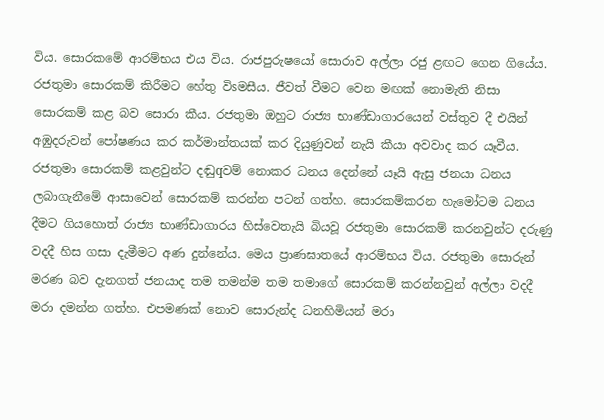විය. සොරකමේ ආරම්භය එය විය. රාජපුරුෂයෝ සොරාව අල්ලා රජු ළඟට ගෙන ගියේය. රජතුමා සොරකම් කිරීමට හේතු විsමසීය. ජීවත් වීමට වෙන මඟක්‌ නොමැති නිසා සොරකම් කළ බව සොරා කීය. රජතුමා ඔහුට රාජ්‍ය භාණ්‌ඩාගාරයෙන් වස්‌තුව දී එයින් අඹුදරුවන් පෝෂණය කර කර්මාන්තයක්‌ කර දියුණුවන් නැයි කීයා අවවාද කර යෑවීය. රජතුමා සොරකම් කළවුන්ට දඬුqවම් නොකර ධනය දෙන්නේ යෑයි ඇසු ජනයා ධනය ලබාගැනීමේ ආසාවෙන් සොරකම් කරන්න පටන් ගත්හ. සොරකම්කරන හැමෝටම ධනය දීමට ගියහොත් රාජ්‍ය භාණ්‌ඩාගාරය හිස්‌වෙතැයි බියවූ රජතුමා සොරකම් කරනවුන්ට දරුණු වදදී හිස ගසා දැමීමට අණ දුන්නේය. මෙය ප්‍රාණඝාතයේ ආරම්භය විය. රජතුමා සොරුන් මරණ බව දැනගත් ජනයාද තම තමන්ම තම තමාගේ සොරකම් කරන්නවුන් අල්ලා වදදී මරා දමන්න ගත්හ. එපමණක්‌ නොව සොරුන්ද ධනහිමියන් මරා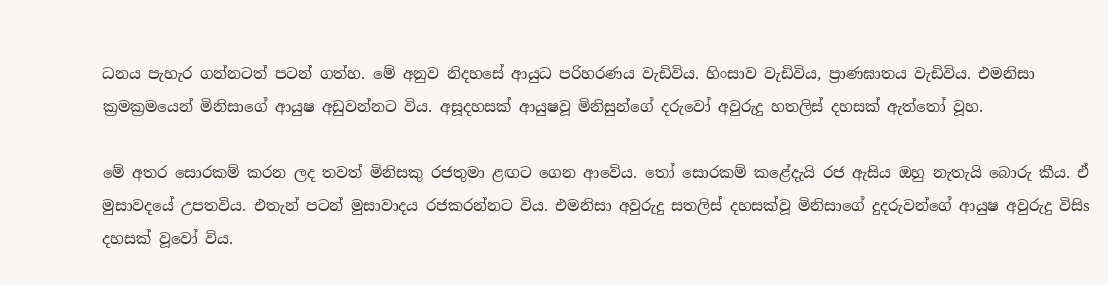ධනය පැහැර ගන්නටත් පටන් ගත්හ. මේ අනුව නිදහසේ ආයුධ පරිහරණය වැඩිවිය. හිංසාව වැඩිවිය, ප්‍රාණඝාතය වැඩිවිය. එමනිසා ක්‍රමක්‍රමයෙන් මිනිසාගේ ආයුෂ අඩුවන්නට විය. අසූදහසක්‌ ආයුෂවූ මිනිසුන්ගේ දරුවෝ අවුරුදු හතලිස්‌ දහසක්‌ ඇත්තෝ වූහ.

මේ අතර සොරකම් කරන ලද තවත් මිනිසකු රජතුමා ළඟට ගෙන ආවේය. තෝ සොරකම් කළේදැයි රජ ඇසිය ඔහු නැතැයි බොරු කීය. ඒ මුසාවදයේ උපතවිය. එතැන් පටන් මුසාවාදය රජකරන්නට විය. එමනිසා අවුරුදු සතලිස්‌ දහසක්‌වූ මිනිසාගේ දුදරුවන්ගේ ආයුෂ අවුරුදු විසිs දහසක්‌ වූවෝ විය.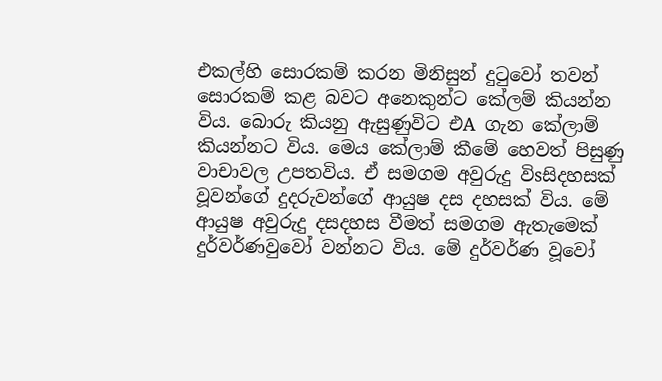එකල්හි සොරකම් කරන මිනිසුන් දුටුවෝ තවන් සොරකම් කළ බවට අනෙකුන්ට කේලම් කියන්න විය. බොරු කියනු ඇසුණුවිට එA ගැන කේලාම් කියන්නට විය. මෙය කේලාම් කීමේ හෙවත් පිසුණු වාචාවල උපතවිය. ඒ සමගම අවුරුදු විsසිදහසක්‌ වූවන්ගේ දුදරුවන්ගේ ආයුෂ දස දහසක්‌ විය. මේ ආයුෂ අවුරුදු දසදහස වීමත් සමගම ඇතැමෙක්‌ දුර්වර්ණවුවෝ වන්නට විය. මේ දුර්වර්ණ වූවෝ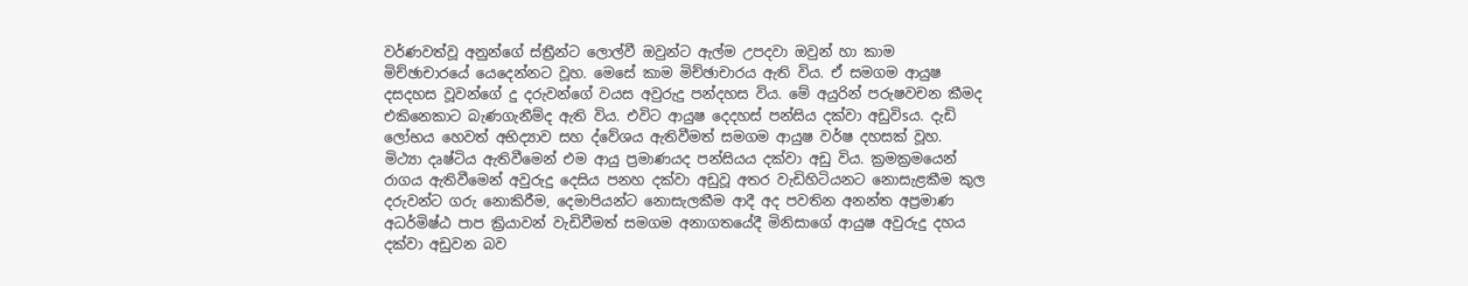වර්ණවත්වූ අනුන්ගේ ස්‌ත්‍රීන්ට ලොල්වී ඔවුන්ට ඇල්ම උපදවා ඔවුන් හා කාම මිච්ඡාචාරයේ යෙදෙන්නට වූහ. මෙසේ කාම මිච්ඡාචාරය ඇති විය. ඒ සමගම ආයුෂ දසදහස වූවන්ගේ දු දරුවන්ගේ වයස අවුරුදු පන්දහස විය. මේ අයුරින් පරුෂවචන කීමද එකිනෙකාට බැණගැනීම්ද ඇති විය. එවිට ආයුෂ දෙදහස්‌ පන්සිය දක්‌වා අඩුවිsය. දැඩි ලෝභය හෙවත් අභිද්‍යාව සහ ද්වේශය ඇතිවීමත් සමගම ආයුෂ වර්ෂ දහසක්‌ වූහ. මිථ්‍යා දෘෂ්ටිය ඇතිවීමෙන් එම ආයු ප්‍රමාණයද පන්සියය දක්‌වා අඩු විය. ක්‍රමක්‍රමයෙන් රාගය ඇතිවීමෙන් අවුරුදු දෙසිය පනහ දක්‌වා අඩුවූ අතර වැඩිහිටියනට නොසැළකීම කුල දරුවන්ට ගරු නොකිරීම, දෙමාපියන්ට නොසැලකීම ආදී අද පවතින අනන්ත අප්‍රමාණ අධර්මිෂ්ඨ පාප ක්‍රියාවන් වැඩිවීමත් සමගම අනාගතයේදී මිනිසාගේ ආයුෂ අවුරුදු දහය දක්‌වා අඩුවන බව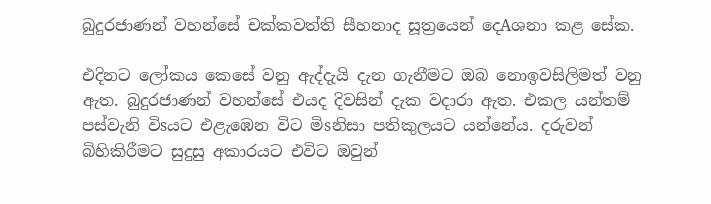බුදුරජාණන් වහන්සේ චක්‌කවත්ති සීහනාද සූත්‍රයෙන් දෙAශනා කළ සේක.

එදිනට ලෝකය කෙසේ වනු ඇද්දැයි දැන ගැනීමට ඔබ නොඉවසිලිමත් වනු ඇත. බුදුරජාණන් වහන්සේ එයද දිවසින් දැක වදාරා ඇත. එකල යන්තම් පස්‌වැනි විsයට එළැඹෙන විට මිsනිසා පතිකුලයට යන්නේය. දරුවන් බිහිකිරීමට සුදුසු අකාරයට එවිට ඔවුන්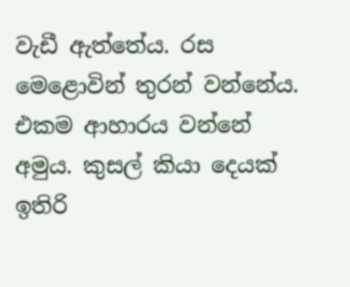වැඩී ඇත්තේය. රස මෙළොවින් තුරන් වන්නේය. එකම ආහාරය වන්නේ අමුය. කුසල් කියා දෙයක්‌ ඉතිරි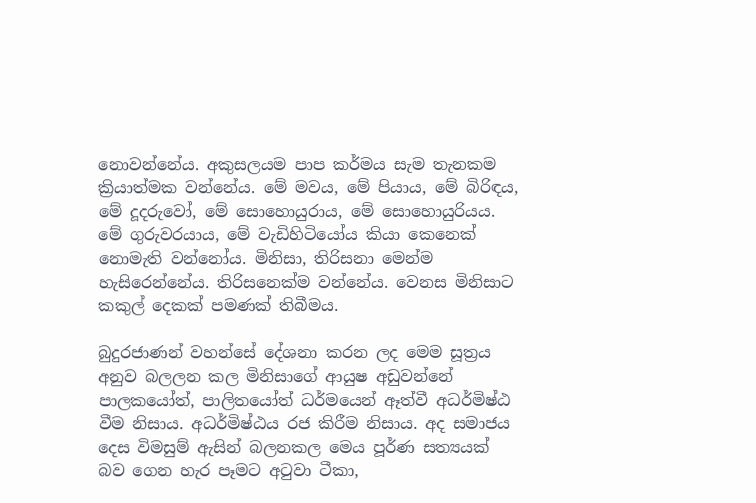නොවන්නේය. අකුසලයම පාප කර්මය සැම තැනකම ක්‍රියාත්මක වන්නේය. මේ මවය, මේ පියාය, මේ බිරිඳය, මේ දූදරුවෝ, මේ සොහොයුරාය, මේ සොහොයුරියය. මේ ගුරුවරයාය, මේ වැඩිහිටියෝය කියා කෙනෙක්‌ නොමැති වන්නෝය. මිනිසා, තිරිසනා මෙන්ම හැසිරෙන්නේය. තිරිසනෙක්‌ම වන්නේය. වෙනස මිනිසාට කකුල් දෙකක්‌ පමණක්‌ තිබීමය.

බුදුරජාණන් වහන්සේ දේශනා කරන ලද මෙම සූත්‍රය අනුව බලලන කල මිනිසාගේ ආයුෂ අඩුවන්නේ පාලකයෝත්, පාලිතයෝත් ධර්මයෙන් ඈත්වී අධර්මිෂ්ඨ වීම නිසාය. අධර්මිෂ්ඨය රජ කිරීම නිසාය. අද සමාජය දෙස විමසුම් ඇසින් බලනකල මෙය පූර්ණ සත්‍යයක්‌ බව ගෙන හැර පෑමට අටුවා ටීකා,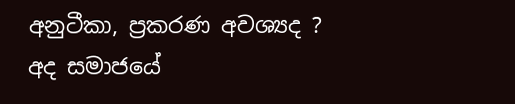අනුටීකා, ප්‍රකරණ අවශ්‍යද ? අද සමාජයේ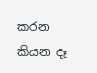කරන කියන දෑ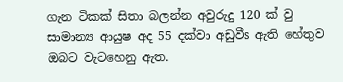ගැන ටිකක්‌ සිතා බලන්න අවුරුදු 120 ක්‌ වු සාමාන්‍ය ආයුෂ අද 55 දක්‌වා අඩුවීs ඇති හේතුව ඔබට වැටහෙනු ඇත.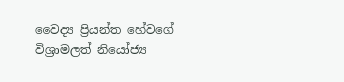වෛද්‍ය ප්‍රියන්ත හේවගේ
විශ්‍රාමලත් නියෝජ්‍ය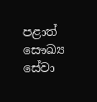පළාත් සෞඛ්‍ය සේවා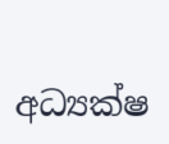අධ්‍යක්‌ෂ